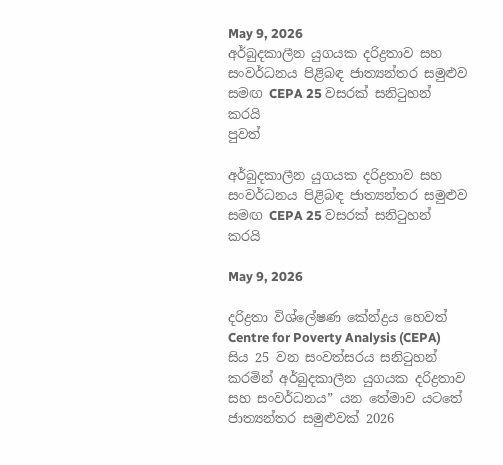May 9, 2026
අර්බුදකාලීන යුගයක දරිද්‍රතාව සහ සංවර්ධනය පිළිබඳ ජාත්‍යන්තර සමුළුව සමඟ CEPA 25 වසරක් සනිටුහන් කරයි
පුවත්

අර්බුදකාලීන යුගයක දරිද්‍රතාව සහ සංවර්ධනය පිළිබඳ ජාත්‍යන්තර සමුළුව සමඟ CEPA 25 වසරක් සනිටුහන් කරයි

May 9, 2026

දරිද්‍රතා විශ්ලේෂණ කේන්ද්‍රය හෙවත් Centre for Poverty Analysis (CEPA) සිය 25 වන සංවත්සරය සනිටුහන් කරමින් අර්බුදකාලීන යුගයක දරිද්‍රතාව සහ සංවර්ධනය” යන තේමාව යටතේ ජාත්‍යන්තර සමුළුවක් 2026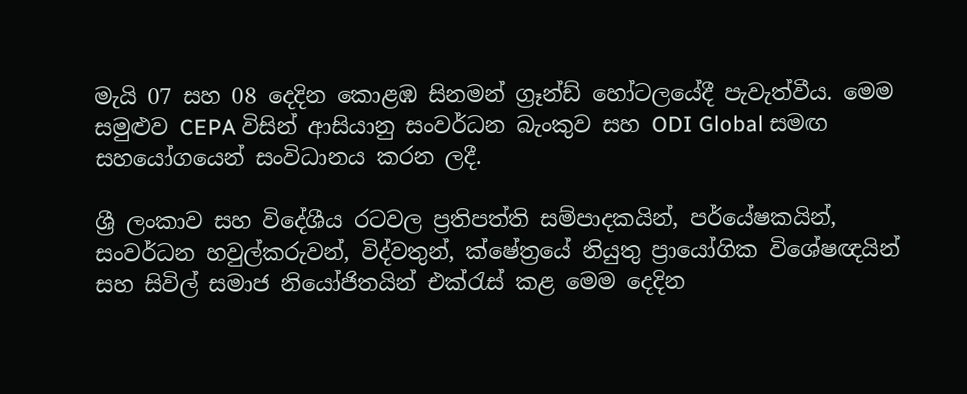මැයි 07 සහ 08 දෙදින කොළඹ සිනමන් ග්‍රෑන්ඩ් හෝටලයේදී පැවැත්වීය. මෙම සමුළුව CEPA විසින් ආසියානු සංවර්ධන බැංකුව සහ ODI Global සමඟ සහයෝගයෙන් සංවිධානය කරන ලදී.

ශ්‍රී ලංකාව සහ විදේශීය රටවල ප්‍රතිපත්ති සම්පාදකයින්, පර්යේෂකයින්, සංවර්ධන හවුල්කරුවන්, විද්වතුන්, ක්ෂේත්‍රයේ නියුතු ප්‍රායෝගික විශේෂඥයින් සහ සිවිල් සමාජ නියෝජිතයින් එක්රැස් කළ මෙම දෙදින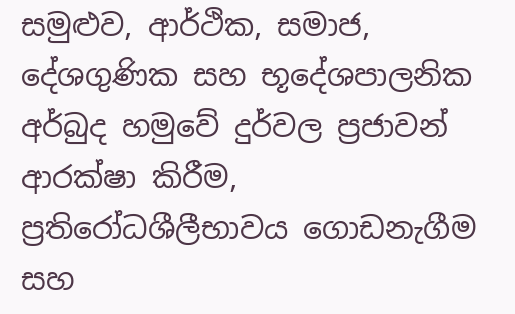සමුළුව, ආර්ථික, සමාජ, දේශගුණික සහ භූදේශපාලනික අර්බුද හමුවේ දුර්වල ප්‍රජාවන් ආරක්ෂා කිරීම, ප්‍රතිරෝධශීලීභාවය ගොඩනැගීම සහ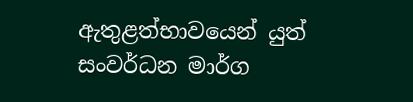ඇතුළත්භාවයෙන් යුත් සංවර්ධන මාර්ග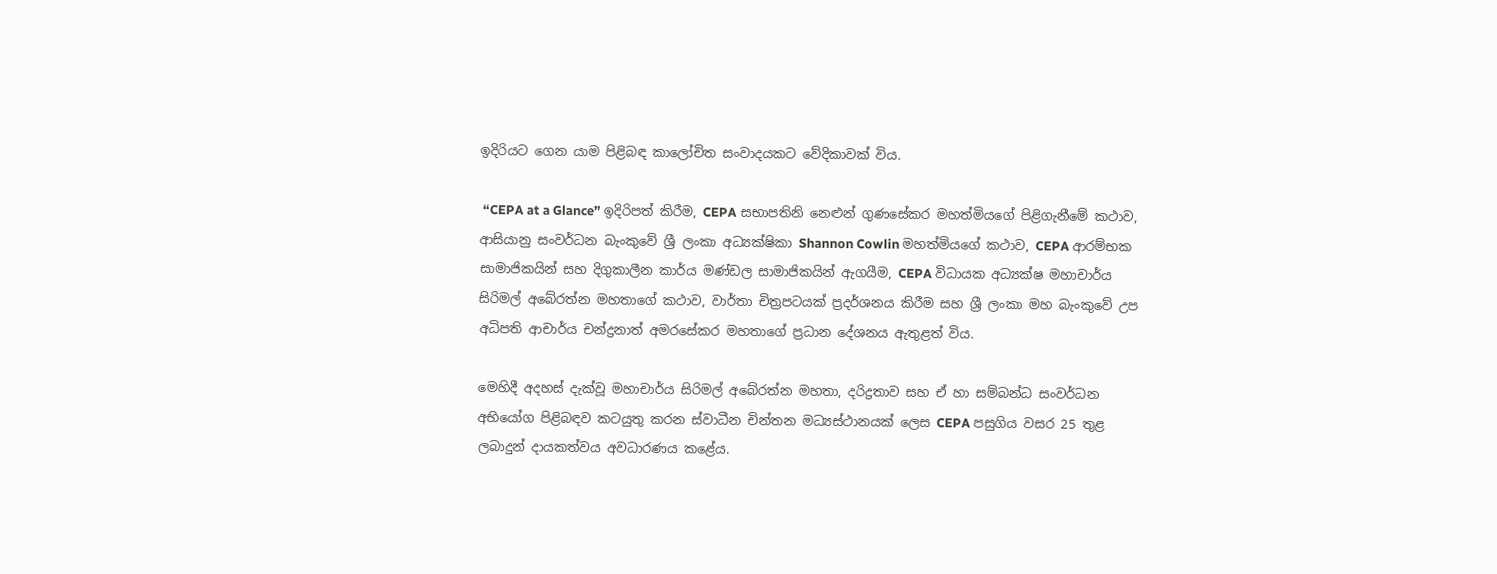ඉදිරියට ගෙන යාම පිළිබඳ කාලෝචිත සංවාදයකට වේදිකාවක් විය.

 “CEPA at a Glance” ඉදිරිපත් කිරීම, CEPA සභාපතිනි නෙළුන් ගුණසේකර මහත්මියගේ පිළිගැනීමේ කථාව, ආසියානු සංවර්ධන බැංකුවේ ශ්‍රී ලංකා අධ්‍යක්ෂිකා Shannon Cowlin මහත්මියගේ කථාව, CEPA ආරම්භක සාමාජිකයින් සහ දිගුකාලීන කාර්ය මණ්ඩල සාමාජිකයින් ඇගයීම, CEPA විධායක අධ්‍යක්ෂ මහාචාර්ය සිරිමල් අබේරත්න මහතාගේ කථාව, වාර්තා චිත්‍රපටයක් ප්‍රදර්ශනය කිරීම සහ ශ්‍රී ලංකා මහ බැංකුවේ උප අධිපති ආචාර්ය චන්ද්‍රනාත් අමරසේකර මහතාගේ ප්‍රධාන දේශනය ඇතුළත් විය.

මෙහිදී අදහස් දැක්වූ මහාචාර්ය සිරිමල් අබේරත්න මහතා, දරිද්‍රතාව සහ ඒ හා සම්බන්ධ සංවර්ධන අභියෝග පිළිබඳව කටයුතු කරන ස්වාධීන චින්තන මධ්‍යස්ථානයක් ලෙස CEPA පසුගිය වසර 25 තුළ ලබාදුන් දායකත්වය අවධාරණය කළේය.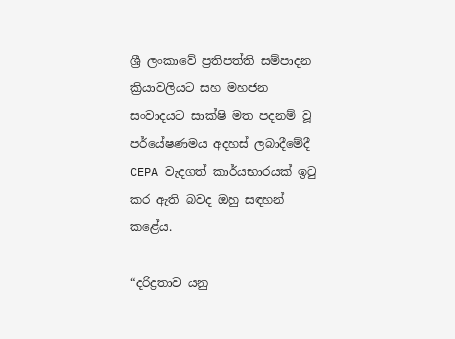ශ්‍රී ලංකාවේ ප්‍රතිපත්ති සම්පාදන ක්‍රියාවලියට සහ මහජන සංවාදයට සාක්ෂි මත පදනම් වූ පර්යේෂණමය අදහස් ලබාදීමේදී CEPA වැදගත් කාර්යභාරයක් ඉටු කර ඇති බවද ඔහු සඳහන් කළේය.

“දරිද්‍රතාව යනු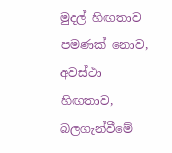මුදල් හිඟතාව පමණක් නොව, අවස්ථා හිඟතාව, බලගැන්වීමේ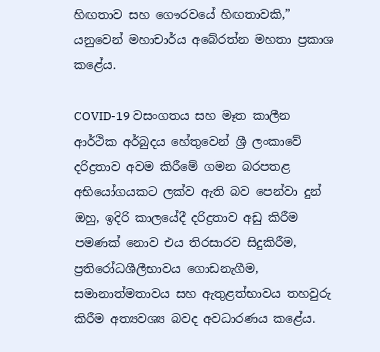හිඟතාව සහ ගෞරවයේ හිඟතාවකි,” යනුවෙන් මහාචාර්ය අබේරත්න මහතා ප්‍රකාශ කළේය.

COVID-19 වසංගතය සහ මෑත කාලීන ආර්ථික අර්බුදය හේතුවෙන් ශ්‍රී ලංකාවේ දරිද්‍රතාව අවම කිරීමේ ගමන බරපතළ අභියෝගයකට ලක්ව ඇති බව පෙන්වා දුන් ඔහු, ඉදිරි කාලයේදී දරිද්‍රතාව අඩු කිරීම පමණක් නොව එය තිරසාරව සිදුකිරීම, ප්‍රතිරෝධශීලීභාවය ගොඩනැගීම, සමානාත්මතාවය සහ ඇතුළත්භාවය තහවුරු කිරීම අත්‍යවශ්‍ය බවද අවධාරණය කළේය.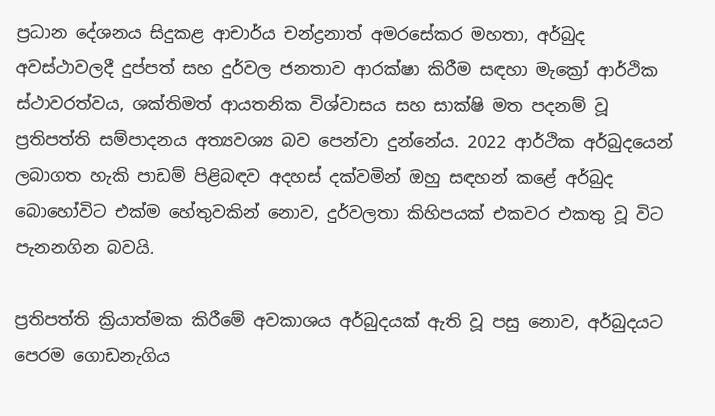ප්‍රධාන දේශනය සිදුකළ ආචාර්ය චන්ද්‍රනාත් අමරසේකර මහතා, අර්බුද අවස්ථාවලදී දුප්පත් සහ දුර්වල ජනතාව ආරක්ෂා කිරීම සඳහා මැක්‍රෝ ආර්ථික ස්ථාවරත්වය, ශක්තිමත් ආයතනික විශ්වාසය සහ සාක්ෂි මත පදනම් වූ ප්‍රතිපත්ති සම්පාදනය අත්‍යවශ්‍ය බව පෙන්වා දුන්නේය. 2022 ආර්ථික අර්බුදයෙන් ලබාගත හැකි පාඩම් පිළිබඳව අදහස් දක්වමින් ඔහු සඳහන් කළේ අර්බුද බොහෝවිට එක්ම හේතුවකින් නොව, දුර්වලතා කිහිපයක් එකවර එකතු වූ විට පැනනගින බවයි.

ප්‍රතිපත්ති ක්‍රියාත්මක කිරීමේ අවකාශය අර්බුදයක් ඇති වූ පසු නොව, අර්බුදයට පෙරම ගොඩනැගිය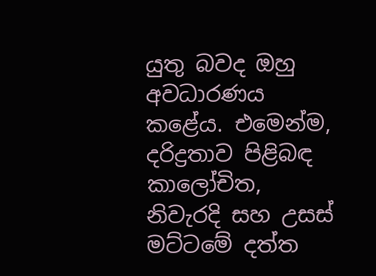යුතු බවද ඔහු අවධාරණය කළේය. එමෙන්ම, දරිද්‍රතාව පිළිබඳ කාලෝචිත, නිවැරදි සහ උසස් මට්ටමේ දත්ත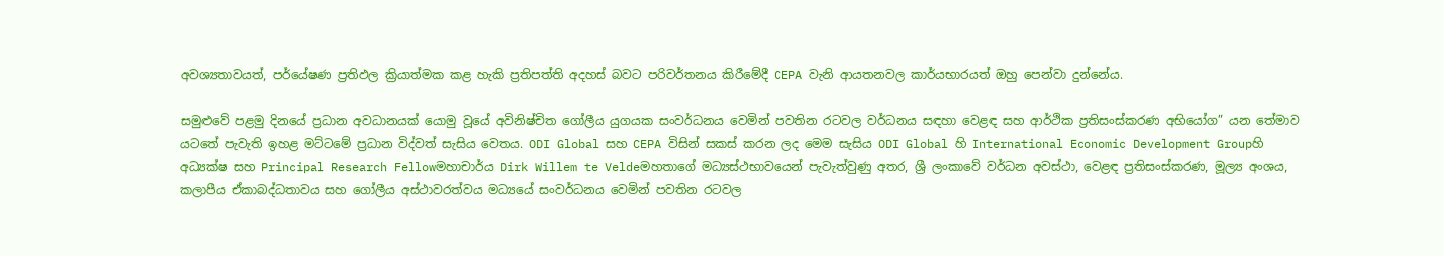අවශ්‍යතාවයත්, පර්යේෂණ ප්‍රතිඵල ක්‍රියාත්මක කළ හැකි ප්‍රතිපත්ති අදහස් බවට පරිවර්තනය කිරීමේදී CEPA වැනි ආයතනවල කාර්යභාරයත් ඔහු පෙන්වා දුන්නේය.

සමුළුවේ පළමු දිනයේ ප්‍රධාන අවධානයක් යොමු වූයේ අවිනිෂ්චිත ගෝලීය යුගයක සංවර්ධනය වෙමින් පවතින රටවල වර්ධනය සඳහා වෙළඳ සහ ආර්ථික ප්‍රතිසංස්කරණ අභියෝග” යන තේමාව යටතේ පැවැති ඉහළ මට්ටමේ ප්‍රධාන විද්වත් සැසිය වෙතය. ODI Global සහ CEPA විසින් සකස් කරන ලද මෙම සැසිය ODI Global හි International Economic Development Groupහි අධ්‍යක්ෂ සහ Principal Research Fellowමහාචාර්ය Dirk Willem te Veldeමහතාගේ මධ්‍යස්ථභාවයෙන් පැවැත්වුණු අතර, ශ්‍රී ලංකාවේ වර්ධන අවස්ථා, වෙළඳ ප්‍රතිසංස්කරණ, මූල්‍ය අංශය, කලාපීය ඒකාබද්ධතාවය සහ ගෝලීය අස්ථාවරත්වය මධ්‍යයේ සංවර්ධනය වෙමින් පවතින රටවල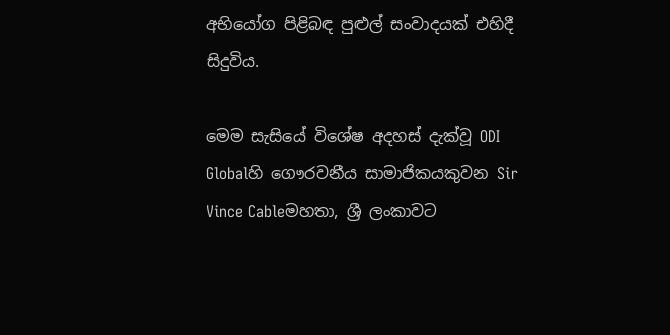අභියෝග පිළිබඳ පුළුල් සංවාදයක් එහිදී සිදුවිය.

මෙම සැසියේ විශේෂ අදහස් දැක්වූ ODI Globalහි ගෞරවනීය සාමාජිකයකුවන Sir Vince Cableමහතා, ශ්‍රී ලංකාවට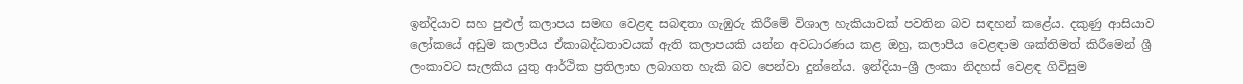ඉන්දියාව සහ පුළුල් කලාපය සමඟ වෙළඳ සබඳතා ගැඹුරු කිරීමේ විශාල හැකියාවක් පවතින බව සඳහන් කළේය. දකුණු ආසියාව ලෝකයේ අඩුම කලාපීය ඒකාබද්ධතාවයක් ඇති කලාපයකි යන්න අවධාරණය කළ ඔහු, කලාපීය වෙළඳාම ශක්තිමත් කිරීමෙන් ශ්‍රී ලංකාවට සැලකිය යුතු ආර්ථික ප්‍රතිලාභ ලබාගත හැකි බව පෙන්වා දුන්නේය. ඉන්දියා–ශ්‍රී ලංකා නිදහස් වෙළඳ ගිවිසුම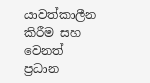යාවත්කාලීන කිරීම සහ වෙනත් ප්‍රධාන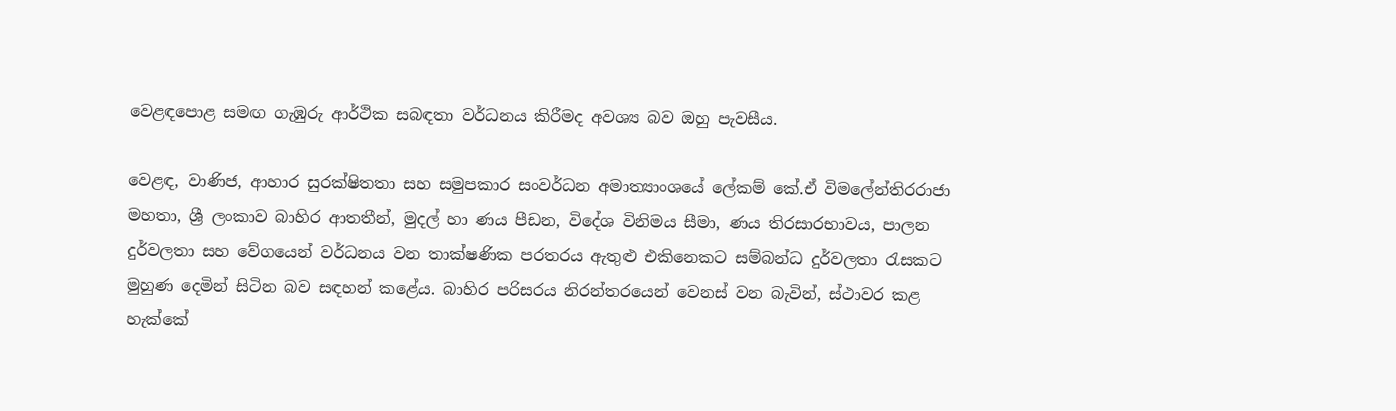වෙළඳපොළ සමඟ ගැඹුරු ආර්ථික සබඳතා වර්ධනය කිරීමද අවශ්‍ය බව ඔහු පැවසීය.

වෙළඳ, වාණිජ, ආහාර සුරක්ෂිතතා සහ සමුපකාර සංවර්ධන අමාත්‍යාංශයේ ලේකම් කේ.ඒ විමලේන්තිරරාජා මහතා, ශ්‍රී ලංකාව බාහිර ආතතීන්, මුදල් හා ණය පීඩන, විදේශ විනිමය සීමා, ණය තිරසාරභාවය, පාලන දුර්වලතා සහ වේගයෙන් වර්ධනය වන තාක්ෂණික පරතරය ඇතුළු එකිනෙකට සම්බන්ධ දුර්වලතා රැසකට මුහුණ දෙමින් සිටින බව සඳහන් කළේය. බාහිර පරිසරය නිරන්තරයෙන් වෙනස් වන බැවින්, ස්ථාවර කළ හැක්කේ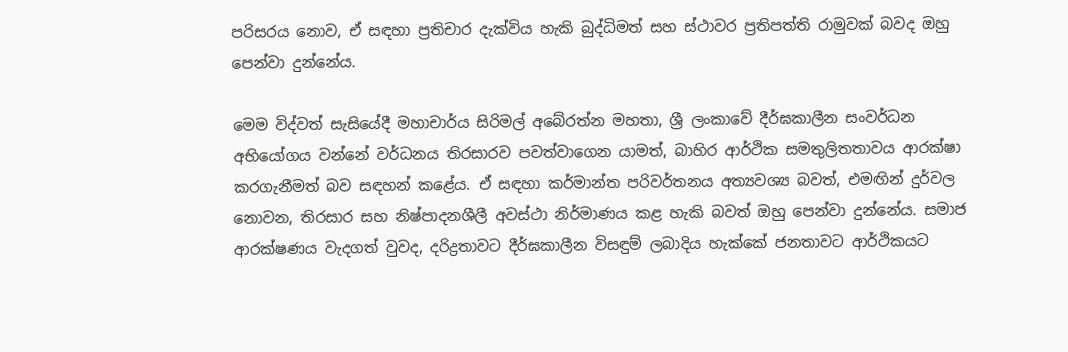පරිසරය නොව, ඒ සඳහා ප්‍රතිචාර දැක්විය හැකි බුද්ධිමත් සහ ස්ථාවර ප්‍රතිපත්ති රාමුවක් බවද ඔහු පෙන්වා දුන්නේය.

මෙම විද්වත් සැසියේදී මහාචාර්ය සිරිමල් අබේරත්න මහතා, ශ්‍රී ලංකාවේ දීර්ඝකාලීන සංවර්ධන අභියෝගය වන්නේ වර්ධනය තිරසාරව පවත්වාගෙන යාමත්, බාහිර ආර්ථික සමතුලිතතාවය ආරක්ෂා කරගැනීමත් බව සඳහන් කළේය. ඒ සඳහා කර්මාන්ත පරිවර්තනය අත්‍යවශ්‍ය බවත්, එමඟින් දුර්වල නොවන, තිරසාර සහ නිෂ්පාදනශීලී අවස්ථා නිර්මාණය කළ හැකි බවත් ඔහු පෙන්වා දුන්නේය. සමාජ ආරක්ෂණය වැදගත් වුවද, දරිද්‍රතාවට දීර්ඝකාලීන විසඳුම් ලබාදිය හැක්කේ ජනතාවට ආර්ථිකයට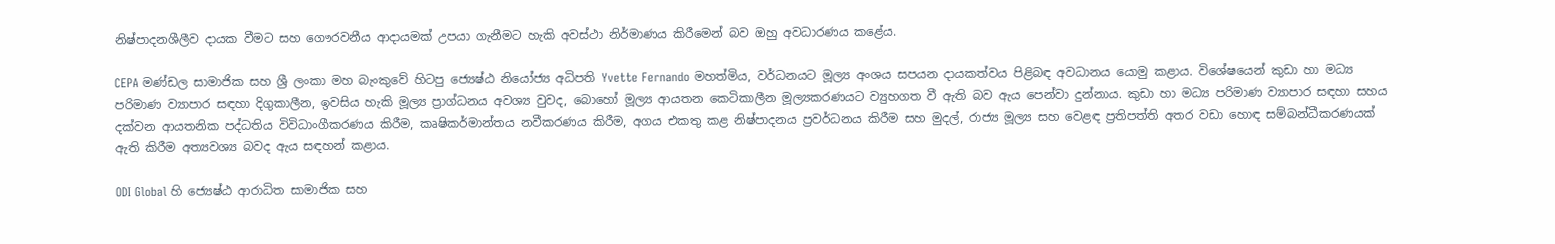නිෂ්පාදනශීලීව දායක වීමට සහ ගෞරවනීය ආදායමක් උපයා ගැනීමට හැකි අවස්ථා නිර්මාණය කිරීමෙන් බව ඔහු අවධාරණය කළේය.

CEPA මණ්ඩල සාමාජික සහ ශ්‍රී ලංකා මහ බැංකුවේ හිටපු ජ්‍යෙෂ්ඨ නියෝජ්‍ය අධිපති Yvette Fernando මහත්මිය, වර්ධනයට මූල්‍ය අංශය සපයන දායකත්වය පිළිබඳ අවධානය යොමු කළාය. විශේෂයෙන් කුඩා හා මධ්‍ය පරිමාණ ව්‍යාපාර සඳහා දිගුකාලීන, ඉවසිය හැකි මූල්‍ය ප්‍රාග්ධනය අවශ්‍ය වුවද, බොහෝ මූල්‍ය ආයතන කෙටිකාලීන මූල්‍යකරණයට ව්‍යුහගත වී ඇති බව ඇය පෙන්වා දුන්නාය. කුඩා හා මධ්‍ය පරිමාණ ව්‍යාපාර සඳහා සහය දක්වන ආයතනික පද්ධතිය විවිධාංගීකරණය කිරීම, කෘෂිකර්මාන්තය නවීකරණය කිරීම, අගය එකතු කළ නිෂ්පාදනය ප්‍රවර්ධනය කිරීම සහ මුදල්, රාජ්‍ය මූල්‍ය සහ වෙළඳ ප්‍රතිපත්ති අතර වඩා හොඳ සම්බන්ධීකරණයක් ඇති කිරීම අත්‍යවශ්‍ය බවද ඇය සඳහන් කළාය.

ODI Global හි ජ්‍යෙෂ්ඨ ආරාධිත සාමාජික සහ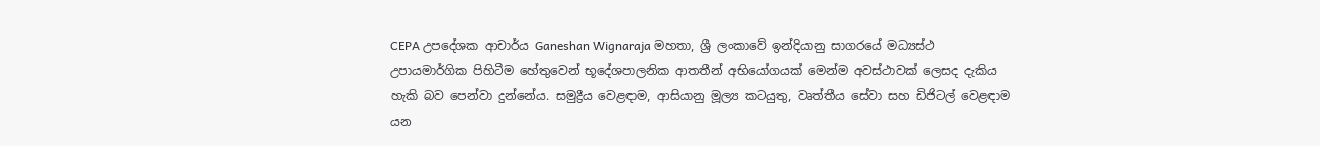CEPA උපදේශක ආචාර්ය Ganeshan Wignaraja මහතා, ශ්‍රී ලංකාවේ ඉන්දියානු සාගරයේ මධ්‍යස්ථ උපායමාර්ගික පිහිටීම හේතුවෙන් භූදේශපාලනික ආතතීන් අභියෝගයක් මෙන්ම අවස්ථාවක් ලෙසද දැකිය හැකි බව පෙන්වා දුන්නේය. සමුද්‍රීය වෙළඳාම, ආසියානු මූල්‍ය කටයුතු, වෘත්තීය සේවා සහ ඩිජිටල් වෙළඳාම යන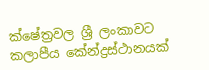ක්ෂේත්‍රවල ශ්‍රී ලංකාවට කලාපීය කේන්ද්‍රස්ථානයක්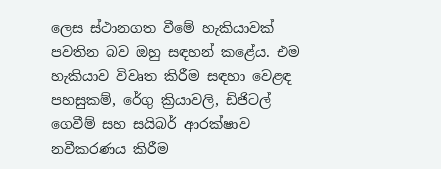ලෙස ස්ථානගත වීමේ හැකියාවක් පවතින බව ඔහු සඳහන් කළේය. එම හැකියාව විවෘත කිරීම සඳහා වෙළඳ පහසුකම්, රේගු ක්‍රියාවලි, ඩිජිටල් ගෙවීම් සහ සයිබර් ආරක්ෂාව නවීකරණය කිරීම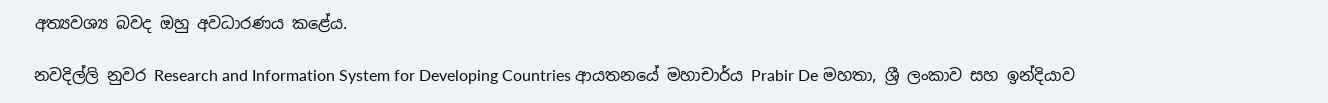අත්‍යවශ්‍ය බවද ඔහු අවධාරණය කළේය.

නවදිල්ලි නුවර Research and Information System for Developing Countries ආයතනයේ මහාචාර්ය Prabir De මහතා, ශ්‍රී ලංකාව සහ ඉන්දියාව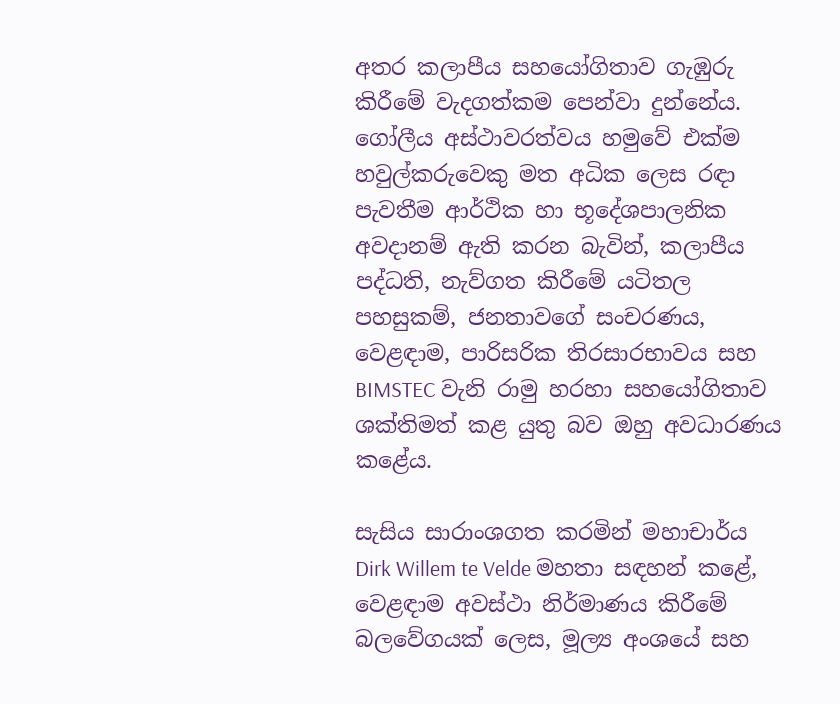අතර කලාපීය සහයෝගිතාව ගැඹුරු කිරීමේ වැදගත්කම පෙන්වා දුන්නේය. ගෝලීය අස්ථාවරත්වය හමුවේ එක්ම හවුල්කරුවෙකු මත අධික ලෙස රඳා පැවතීම ආර්ථික හා භූදේශපාලනික අවදානම් ඇති කරන බැවින්, කලාපීය පද්ධති, නැව්ගත කිරීමේ යටිතල පහසුකම්, ජනතාවගේ සංචරණය, වෙළඳාම, පාරිසරික තිරසාරභාවය සහ BIMSTEC වැනි රාමු හරහා සහයෝගිතාව ශක්තිමත් කළ යුතු බව ඔහු අවධාරණය කළේය.

සැසිය සාරාංශගත කරමින් මහාචාර්ය Dirk Willem te Velde මහතා සඳහන් කළේ, වෙළඳාම අවස්ථා නිර්මාණය කිරීමේ බලවේගයක් ලෙස, මූල්‍ය අංශයේ සහ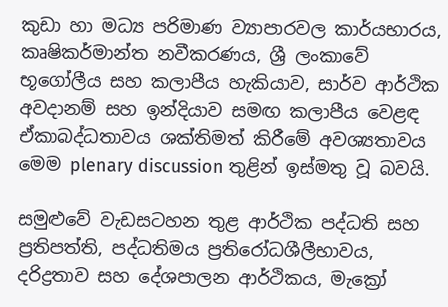කුඩා හා මධ්‍ය පරිමාණ ව්‍යාපාරවල කාර්යභාරය, කෘෂිකර්මාන්ත නවීකරණය, ශ්‍රී ලංකාවේ භූගෝලීය සහ කලාපීය හැකියාව, සාර්ව ආර්ථික අවදානම් සහ ඉන්දියාව සමඟ කලාපීය වෙළඳ ඒකාබද්ධතාවය ශක්තිමත් කිරීමේ අවශ්‍යතාවය මෙම plenary discussion තුළින් ඉස්මතු වූ බවයි.

සමුළුවේ වැඩසටහන තුළ ආර්ථික පද්ධති සහ ප්‍රතිපත්ති, පද්ධතිමය ප්‍රතිරෝධශීලීභාවය, දරිද්‍රතාව සහ දේශපාලන ආර්ථිකය, මැක්‍රෝ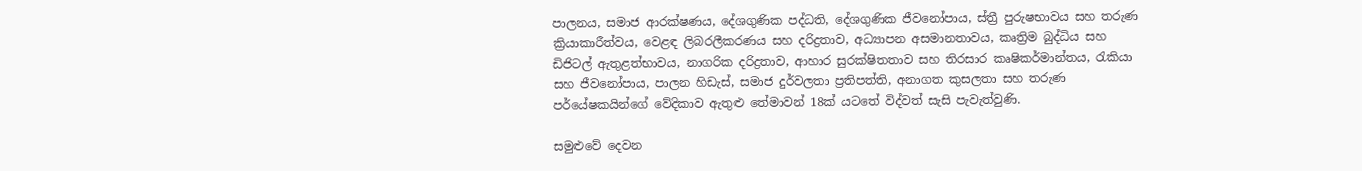පාලනය, සමාජ ආරක්ෂණය, දේශගුණික පද්ධති, දේශගුණික ජීවනෝපාය, ස්ත්‍රී පුරුෂභාවය සහ තරුණ ක්‍රියාකාරීත්වය, වෙළඳ ලිබරලීකරණය සහ දරිද්‍රතාව, අධ්‍යාපන අසමානතාවය, කෘත්‍රිම බුද්ධිය සහ ඩිජිටල් ඇතුළත්භාවය, නාගරික දරිද්‍රතාව, ආහාර සුරක්ෂිතතාව සහ තිරසාර කෘෂිකර්මාන්තය, රැකියා සහ ජීවනෝපාය, පාලන හිඩැස්, සමාජ දුර්වලතා ප්‍රතිපත්ති, අනාගත කුසලතා සහ තරුණ පර්යේෂකයින්ගේ වේදිකාව ඇතුළු තේමාවන් 18ක් යටතේ විද්වත් සැසි පැවැත්වුණි.

සමුළුවේ දෙවන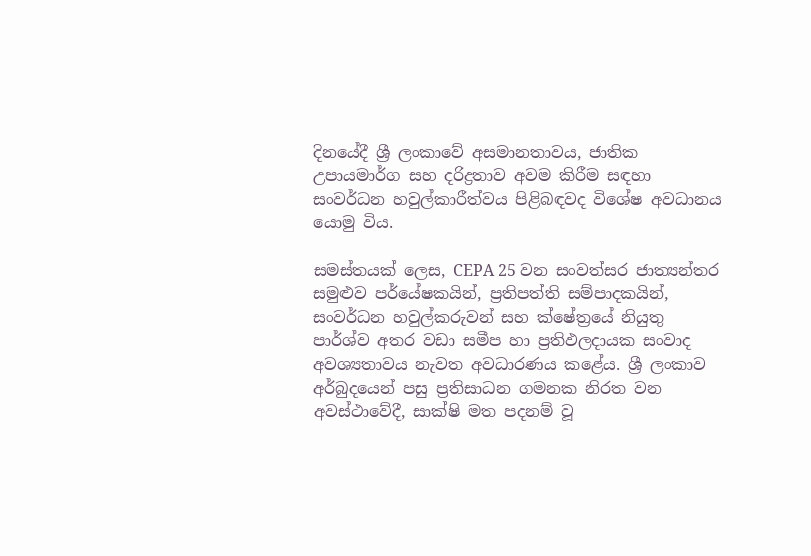දිනයේදී ශ්‍රී ලංකාවේ අසමානතාවය, ජාතික උපායමාර්ග සහ දරිද්‍රතාව අවම කිරීම සඳහා සංවර්ධන හවුල්කාරීත්වය පිළිබඳවද විශේෂ අවධානය යොමු විය.

සමස්තයක් ලෙස, CEPA 25 වන සංවත්සර ජාත්‍යන්තර සමුළුව පර්යේෂකයින්, ප්‍රතිපත්ති සම්පාදකයින්, සංවර්ධන හවුල්කරුවන් සහ ක්ෂේත්‍රයේ නියුතු පාර්ශ්ව අතර වඩා සමීප හා ප්‍රතිඵලදායක සංවාද අවශ්‍යතාවය නැවත අවධාරණය කළේය. ශ්‍රී ලංකාව අර්බුදයෙන් පසු ප්‍රතිසාධන ගමනක නිරත වන අවස්ථාවේදී, සාක්ෂි මත පදනම් වූ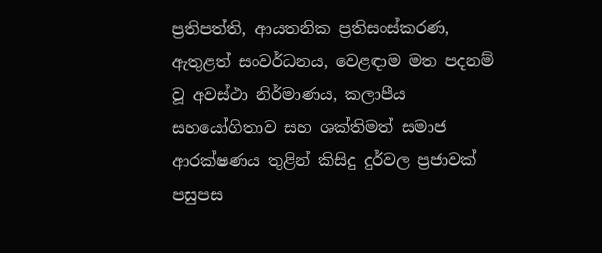ප්‍රතිපත්ති, ආයතනික ප්‍රතිසංස්කරණ, ඇතුළත් සංවර්ධනය, වෙළඳාම මත පදනම් වූ අවස්ථා නිර්මාණය, කලාපීය සහයෝගිතාව සහ ශක්තිමත් සමාජ ආරක්ෂණය තුළින් කිසිදු දුර්වල ප්‍රජාවක් පසුපස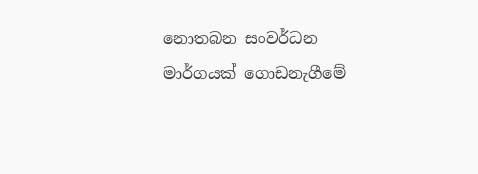නොතබන සංවර්ධන මාර්ගයක් ගොඩනැගීමේ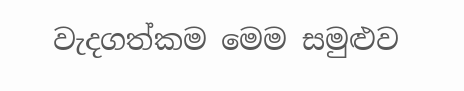වැදගත්කම මෙම සමුළුව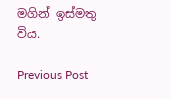මගින් ඉස්මතු විය.

Previous Post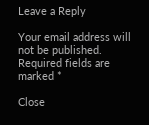Leave a Reply

Your email address will not be published. Required fields are marked *

Close